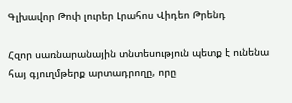Գլխավոր Թոփ լուրեր Լրահոս Վիդեո Թրենդ

Հզոր սառնարանային տնտեսություն պետք է ունենա հայ գյուղմթերք արտադրողը, որը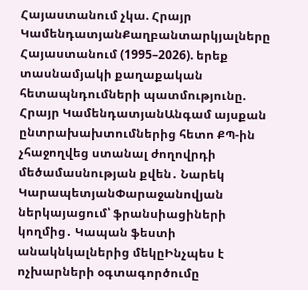Հայաստանում չկա. Հրայր ԿամենդատյանՔաղբանտարկյալները Հայաստանում (1995–2026). երեք տասնամյակի քաղաքական հետապնդումների պատմությունը. Հրայր ԿամենդատյանԱնգամ այսքան ընտրախախտումներից հետո ՔՊ-ին չհաջողվեց ստանալ ժողովրդի մեծամասնության քվեն․ Նարեկ ԿարապետյանՓարաջանովյան ներկայացում՝ ֆրանսիացիների կողմից․ Կապան ֆեստի անակնկալներից մեկըԻնչպես է ոչխարների օգտագործումը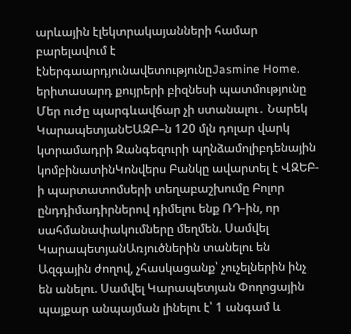արևային էլեկտրակայանների համար բարելավում է էներգաարդյունավետությունըJasmine Home. երիտասարդ քույրերի բիզնեսի պատմությունը Մեր ուժը պարգևավճար չի ստանալու․ Նարեկ ԿարապետյանԵԱԶԲ–ն 120 մլն դոլար վարկ կտրամադրի Զանգեզուրի պղնձամոլիբդենային կոմբինատինԿոնվերս Բանկը ավարտել է ՎԶԵԲ-ի պարտատոմսերի տեղաբաշխումը Բոլոր ընդդիմադիրներով դիմելու ենք ՌԴ-ին, որ սահմանափակումները մեղմեն. Սամվել ԿարապետյանԱռյուծներին տանելու են Ազգային ժողով, չհասկացանք՝ չուչելներին ինչ են անելու. Սամվել Կարապետյան Փողոցային պայքար անպայման լինելու է՝ 1 անգամ և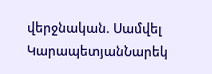վերջնական. Սամվել ԿարապետյանՆարեկ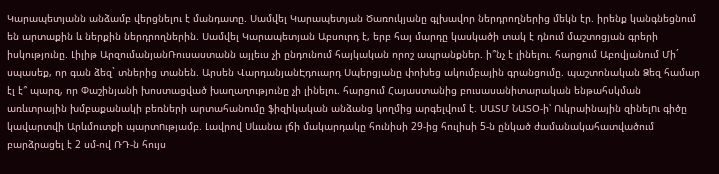Կարապետյանն անձամբ վերցնելու է մանդատը. Սամվել Կարապետյան Ծառուկյանը գլխավոր ներդրողներից մեկն էր. իրենք կանգնեցնում են արտաքին և ներքին ներդրողներին. Սամվել Կարապետյան Աբսուրդ է, երբ հայ մարդը կասկածի տակ է դնում մաշտոցյան գրերի իսկությունը. Լիլիթ ԱրզումանյանՌուսաստանն այլեւս չի ընդունում հայկական որոշ ապրանքներ. ի՞նչ է լինելու. հարցում Աբովյանում Մի´ սպասեք, որ գան ձեզ` տներից տանեն. Արսեն ՎարդանյանԷդուարդ Սպերցյանը փոխեց ակումբային գրանցումը. պաշտոնական Ձեզ համար էլ է՞ պարզ, որ Փաշինյանի խոստացված խաղաղությունը չի լինելու. հարցում Հայաստանից բուսասանիտարական ենթահսկման առևտրային խմբաքանակի բեռների արտահանումը ֆիզիկական անձանց կողմից արգելվում է. ՍԱՏՄ ՆԱՏՕ-ի՝ Ուկրաինային զինելnւ գիծը կավարտվի Արևմուտքի պարտnւթյամբ. Լավրով Սևանա լճի մակարդակը հունիսի 29-ից հուլիսի 5-ն ընկած ժամանակահատվածում բարձրացել է 2 սմ-ով ՌԴ-ն հույս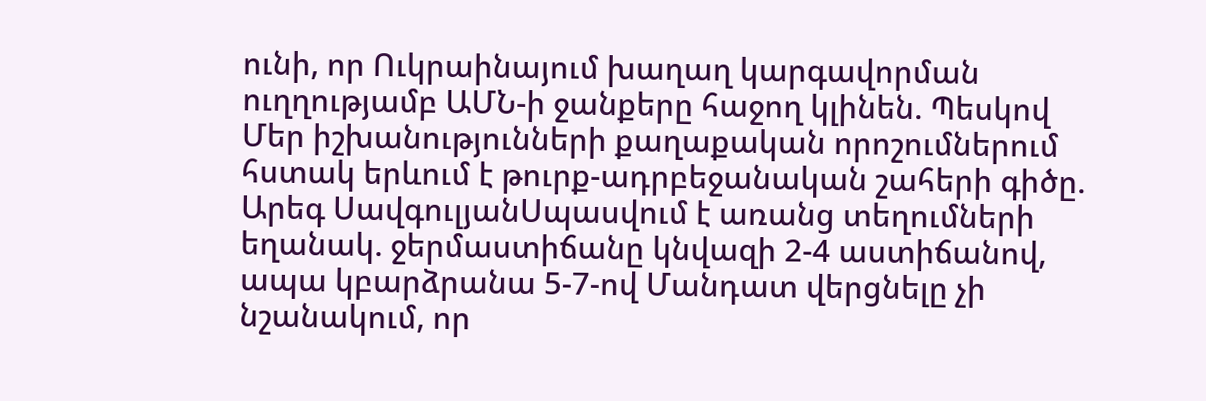ունի, որ Ուկրաինայում խաղաղ կարգավորման ուղղությամբ ԱՄՆ-ի ջանքերը հաջող կլինեն. Պեսկով Մեր իշխանությունների քաղաքական որոշումներում հստակ երևում է թուրք-ադրբեջանական շահերի գիծը. Արեգ ՍավգուլյանՍպասվում է առանց տեղումների եղանակ. ջերմաստիճանը կնվազի 2-4 աստիճանով, ապա կբարձրանա 5-7-ով Մանդատ վերցնելը չի նշանակում, որ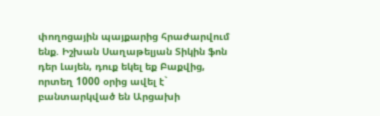փողոցային պայքարից հրաժարվում ենք. Իշխան Սաղաթելյան Տիկին ֆոն դեր Լայեն, դուք եկել եք Բաքվից, որտեղ 1000 օրից ավել է` բանտարկված են Արցախի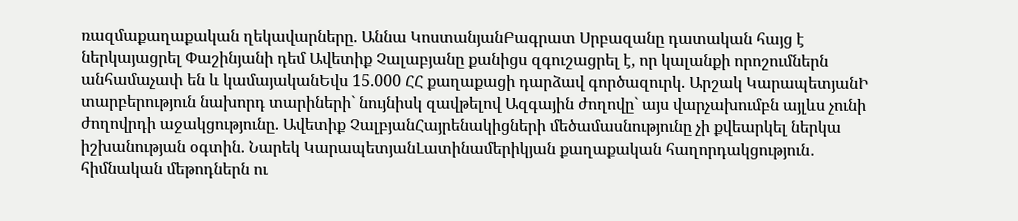ռազմաքաղաքական ղեկավարները. Աննա ԿոստանյանԲագրատ Սրբազանը դատական հայց է ներկայացրել Փաշինյանի դեմ Ավետիք Չալաբյանը քանիցս զգուշացրել է, որ կալանքի որոշումներն անհամաչափ են և կամայականԵվս 15.000 ՀՀ քաղաքացի դարձավ գործազուրկ. Արշակ ԿարապետյանԻ տարբերություն նախորդ տարիների` նույնիսկ զավթելով Ազգային ժողովը` այս վարչախումբն այլևս չունի ժողովրդի աջակցությունը. Ավետիք ՉալբյանՀայրենակիցների մեծամասնությունը չի քվեարկել ներկա իշխանության օգտին. Նարեկ ԿարապետյանԼատինամերիկյան քաղաքական հաղորդակցություն․ հիմնական մեթոդներն ու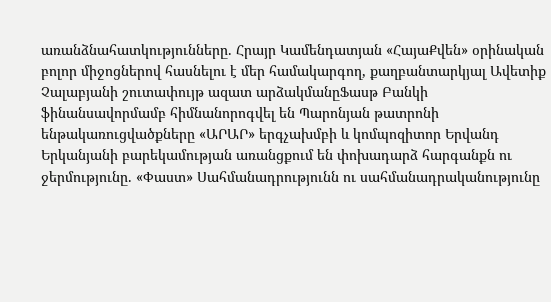առանձնահատկությունները. Հրայր Կամենդատյան «ՀայաՔվեն» օրինական բոլոր միջոցներով հասնելու է մեր համակարգող, քաղբանտարկյալ Ավետիք Չալաբյանի շուտափույթ ազատ արձակմանըՖասթ Բանկի ֆինանսավորմամբ հիմնանորոգվել են Պարոնյան թատրոնի ենթակառուցվածքները «ԱՐԱՐ» երգչախմբի և կոմպոզիտոր Երվանդ Երկանյանի բարեկամության առանցքում են փոխադարձ հարգանքն ու ջերմությունը. «Փաստ» Սահմանադրությունն ու սահմանադրականությունը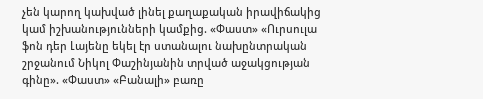չեն կարող կախված լինել քաղաքական իրավիճակից կամ իշխանությունների կամքից. «Փաստ» «Ուրսուլա ֆոն դեր Լայենը եկել էր ստանալու նախընտրական շրջանում Նիկոլ Փաշինյանին տրված աջակցության գինը». «Փաստ» «Բանալի» բառը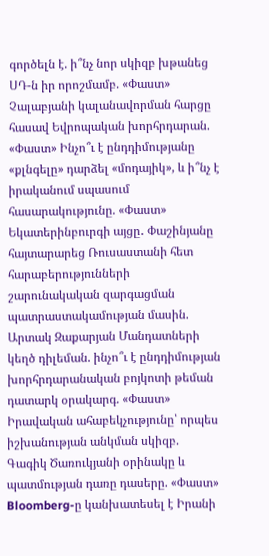գործելն է. ի՞նչ նոր սկիզբ խթանեց ՍԴ-ն իր որոշմամբ. «Փաստ» Չալաբյանի կալանավորման հարցը հասավ Եվրոպական խորհրդարան. «Փաստ» Ինչո՞ւ է ընդդիմությանը «քլնգելը» դարձել «մոդայիկ», և ի՞նչ է իրականում սպասում հասարակությունը. «Փաստ» Եկատերինբուրգի այցը․ Փաշինյանը հայտարարեց Ռուսաստանի հետ հարաբերությունների շարունակական զարգացման պատրաստակամության մասին. Արտակ Զաքարյան Մանդատների կեղծ դիլեման. ինչո՞ւ է ընդդիմության խորհրդարանական բոյկոտի թեման դատարկ օրակարգ. «Փաստ» Իրավական ահաբեկչությունը՝ որպես իշխանության անկման սկիզբ. Գագիկ Ծառուկյանի օրինակը և պատմության դառը դասերը. «Փաստ» Bloomberg-ը կանխատեսել է Իրանի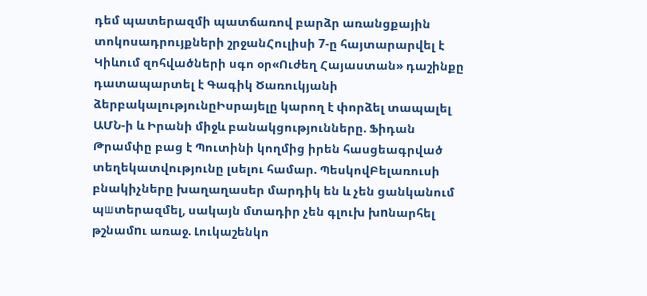դեմ պատերազմի պատճառով բարձր առանցքային տոկոսադրույքների շրջանՀուլիսի 7-ը հայտարարվել է Կիևում զոհվածների սգո օր«Ուժեղ Հայաստան» դաշինքը դատապարտել է Գագիկ Ծառուկյանի ձերբակալությունըԻսրայելը կարող է փորձել տապալել ԱՄՆ-ի և Իրանի միջև բանակցությունները. Ֆիդան Թրամփը բաց է Պուտինի կողմից իրեն հասցեագրված տեղեկատվությունը լսելու համար. ՊեսկովԲելառուսի բնակիչները խաղաղասեր մարդիկ են և չեն ցանկանում պшտերազմել, սակայն մտադիր չեն գլուխ խnնարհել թշնամnւ առաջ. Լուկաշենկո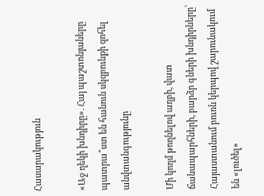Հասարակություն

«Աջ ղեկի խնդիրը». Հայ պաշտոնյաները պատրա՞ստ են հանուն սկզբունքի զոհել անվտանգությունը

Մի կողմ թողնելով աղբի, վատ ճանապարհների, բարձր գների խնդիրները՝ Հայաստանում բուռն կերպով շարունակում են «լուծել»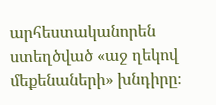արհեստականորեն ստեղծված «աջ ղեկով մեքենաների» խնդիրը։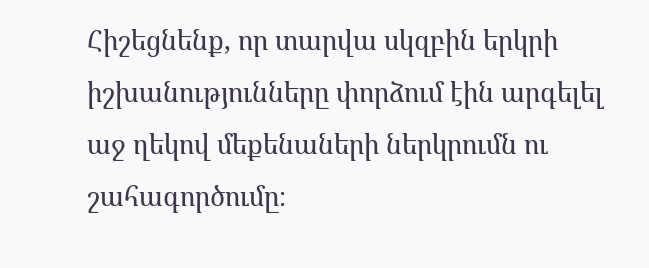Հիշեցնենք, որ տարվա սկզբին երկրի իշխանությունները փորձում էին արգելել աջ ղեկով մեքենաների ներկրումն ու շահագործումը։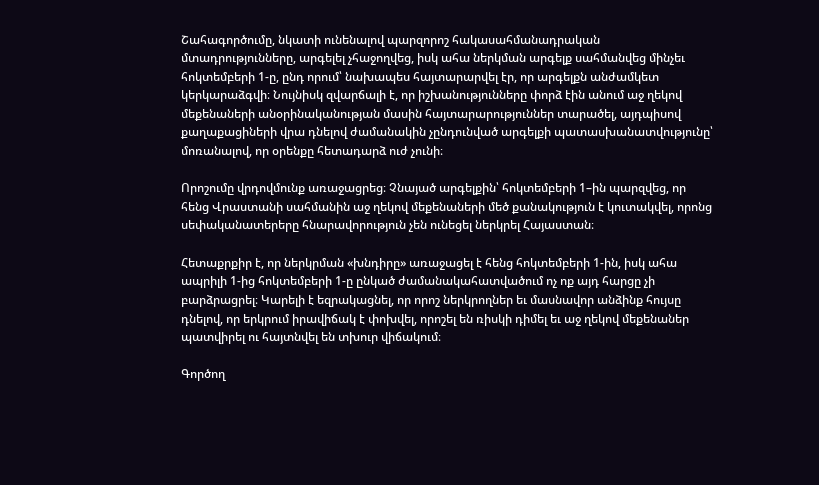Շահագործումը, նկատի ունենալով պարզորոշ հակասահմանադրական մտադրությունները, արգելել չհաջողվեց, իսկ ահա ներկման արգելք սահմանվեց մինչեւ հոկտեմբերի 1-ը, ընդ որում՝ նախապես հայտարարվել էր, որ արգելքն անժամկետ կերկարաձգվի։ Նույնիսկ զվարճալի է, որ իշխանությունները փորձ էին անում աջ ղեկով մեքենաների անօրինականության մասին հայտարարություններ տարածել, այդպիսով քաղաքացիների վրա դնելով ժամանակին չընդունված արգելքի պատասխանատվությունը՝ մոռանալով, որ օրենքը հետադարձ ուժ չունի։

Որոշումը վրդովմունք առաջացրեց։ Չնայած արգելքին՝ հոկտեմբերի 1–ին պարզվեց, որ հենց Վրաստանի սահմանին աջ ղեկով մեքենաների մեծ քանակություն է կուտակվել, որոնց սեփականատերերը հնարավորություն չեն ունեցել ներկրել Հայաստան։

Հետաքրքիր է, որ ներկրման «խնդիրը» առաջացել է հենց հոկտեմբերի 1-ին, իսկ ահա ապրիլի 1-ից հոկտեմբերի 1-ը ընկած ժամանակահատվածում ոչ ոք այդ հարցը չի բարձրացրել։ Կարելի է եզրակացնել, որ որոշ ներկրողներ եւ մասնավոր անձինք հույսը դնելով, որ երկրում իրավիճակ է փոխվել, որոշել են ռիսկի դիմել եւ աջ ղեկով մեքենաներ պատվիրել ու հայտնվել են տխուր վիճակում։

Գործող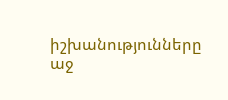իշխանությունները աջ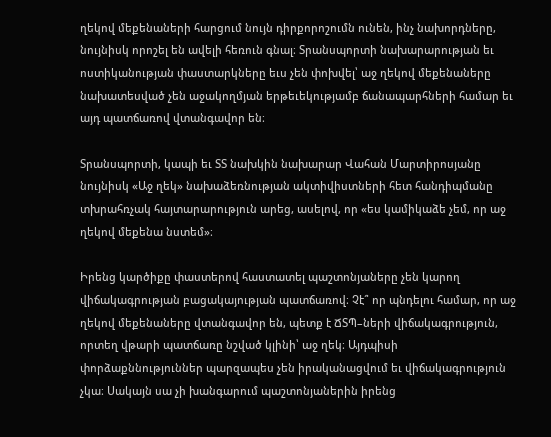ղեկով մեքենաների հարցում նույն դիրքորոշումն ունեն, ինչ նախորդները, նույնիսկ որոշել են ավելի հեռուն գնալ։ Տրանսպորտի նախարարության եւ ոստիկանության փաստարկները եւս չեն փոխվել՝ աջ ղեկով մեքենաները նախատեսված չեն աջակողմյան երթեւեկությամբ ճանապարհների համար եւ այդ պատճառով վտանգավոր են։

Տրանսպորտի, կապի եւ ՏՏ նախկին նախարար Վահան Մարտիրոսյանը նույնիսկ «Աջ ղեկ» նախաձեռնության ակտիվիստների հետ հանդիպմանը տխրահռչակ հայտարարություն արեց, ասելով, որ «ես կամիկաձե չեմ, որ աջ ղեկով մեքենա նստեմ»։

Իրենց կարծիքը փաստերով հաստատել պաշտոնյաները չեն կարող վիճակագրության բացակայության պատճառով։ Չէ՞ որ պնդելու համար, որ աջ ղեկով մեքենաները վտանգավոր են, պետք է ՃՏՊ–ների վիճակագրություն, որտեղ վթարի պատճառը նշված կլինի՝ աջ ղեկ։ Այդպիսի փորձաքննություններ պարզապես չեն իրականացվում եւ վիճակագրություն չկա։ Սակայն սա չի խանգարում պաշտոնյաներին իրենց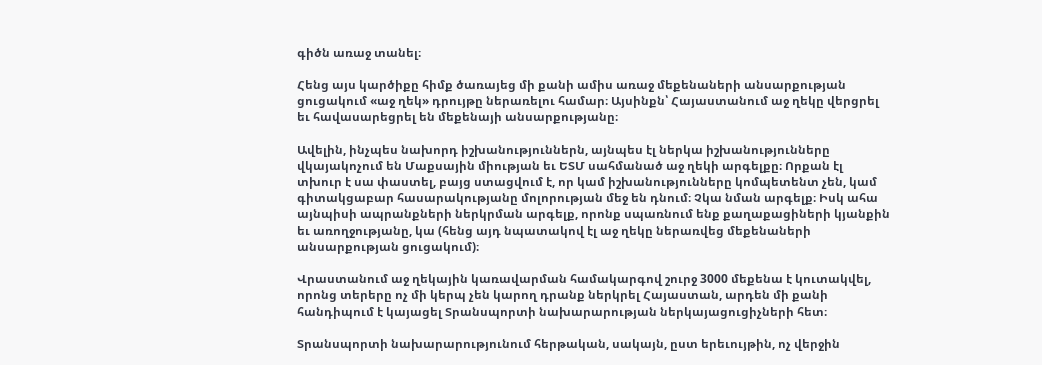գիծն առաջ տանել։

Հենց այս կարծիքը հիմք ծառայեց մի քանի ամիս առաջ մեքենաների անսարքության ցուցակում «աջ ղեկ» դրույթը ներառելու համար։ Այսինքն՝ Հայաստանում աջ ղեկը վերցրել եւ հավասարեցրել են մեքենայի անսարքությանը։

Ավելին, ինչպես նախորդ իշխանություններն, այնպես էլ ներկա իշխանությունները վկայակոչում են Մաքսային միության եւ ԵՏՄ սահմանած աջ ղեկի արգելքը։ Որքան էլ տխուր է սա փաստել, բայց ստացվում է, որ կամ իշխանությունները կոմպետենտ չեն, կամ գիտակցաբար հասարակությանը մոլորության մեջ են դնում։ Չկա նման արգելք։ Իսկ ահա այնպիսի ապրանքների ներկրման արգելք, որոնք սպառնում ենք քաղաքացիների կյանքին եւ առողջությանը, կա (հենց այդ նպատակով էլ աջ ղեկը ներառվեց մեքենաների անսարքության ցուցակում)։

Վրաստանում աջ ղեկային կառավարման համակարգով շուրջ 3000 մեքենա է կուտակվել, որոնց տերերը ոչ մի կերպ չեն կարող դրանք ներկրել Հայաստան, արդեն մի քանի հանդիպում է կայացել Տրանսպորտի նախարարության ներկայացուցիչների հետ։

Տրանսպորտի նախարարությունում հերթական, սակայն, ըստ երեւույթին, ոչ վերջին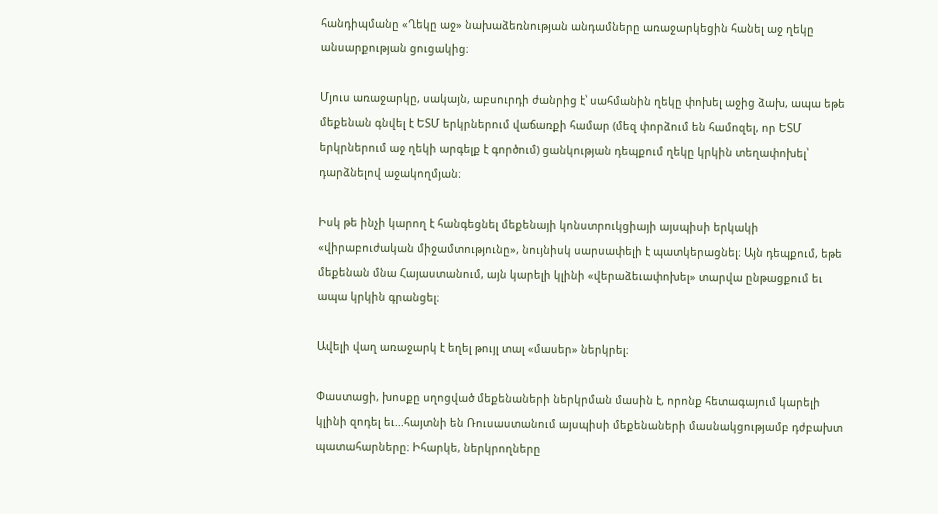հանդիպմանը «Ղեկը աջ» նախաձեռնության անդամները առաջարկեցին հանել աջ ղեկը անսարքության ցուցակից։

Մյուս առաջարկը, սակայն, աբսուրդի ժանրից է՝ սահմանին ղեկը փոխել աջից ձախ, ապա եթե մեքենան գնվել է ԵՏՄ երկրներում վաճառքի համար (մեզ փորձում են համոզել, որ ԵՏՄ երկրներում աջ ղեկի արգելք է գործում) ցանկության դեպքում ղեկը կրկին տեղափոխել՝ դարձնելով աջակողմյան։

Իսկ թե ինչի կարող է հանգեցնել մեքենայի կոնստրուկցիայի այսպիսի երկակի «վիրաբուժական միջամտությունը», նույնիսկ սարսափելի է պատկերացնել։ Այն դեպքում, եթե մեքենան մնա Հայաստանում, այն կարելի կլինի «վերաձեւափոխել» տարվա ընթացքում եւ ապա կրկին գրանցել։

Ավելի վաղ առաջարկ է եղել թույլ տալ «մասեր» ներկրել։

Փաստացի, խոսքը սղոցված մեքենաների ներկրման մասին է, որոնք հետագայում կարելի կլինի զոդել եւ...հայտնի են Ռուսաստանում այսպիսի մեքենաների մասնակցությամբ դժբախտ պատահարները։ Իհարկե, ներկրողները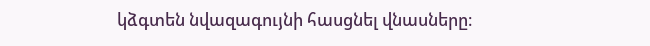կձգտեն նվազագույնի հասցնել վնասները։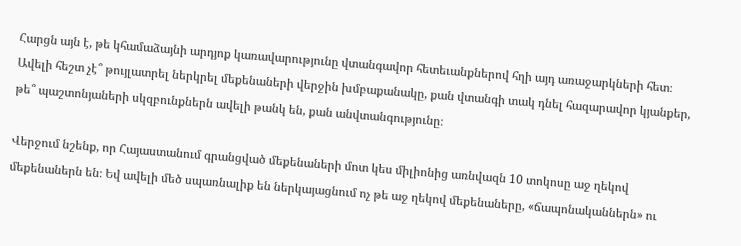Հարցն այն է, թե կհամաձայնի արդյոք կառավարությունը վտանգավոր հետեւանքներով հղի այդ առաջարկների հետ։ Ավելի հեշտ չէ՞ թույլատրել ներկրել մեքենաների վերջին խմբաքանակը, քան վտանգի տակ դնել հազարավոր կյանքեր, թե՞ պաշտոնյաների սկզբունքներն ավելի թանկ են, քան անվտանգությունը։

Վերջում նշենք, որ Հայաստանում գրանցված մեքենաների մոտ կես միլիոնից առնվազն 10 տոկոսը աջ ղեկով մեքենաներն են։ Եվ ավելի մեծ սպառնալիք են ներկայացնում ոչ թե աջ ղեկով մեքենաները, «ճապոնականներն» ու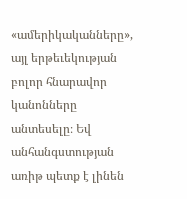«ամերիկականները», այլ երթեւեկության բոլոր հնարավոր կանոնները անտեսելը։ Եվ անհանգստության առիթ պետք է լինեն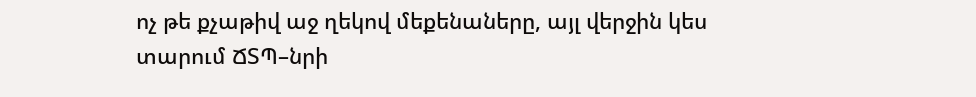ոչ թե քչաթիվ աջ ղեկով մեքենաները, այլ վերջին կես տարում ՃՏՊ–նրի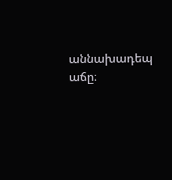աննախադեպ աճը։